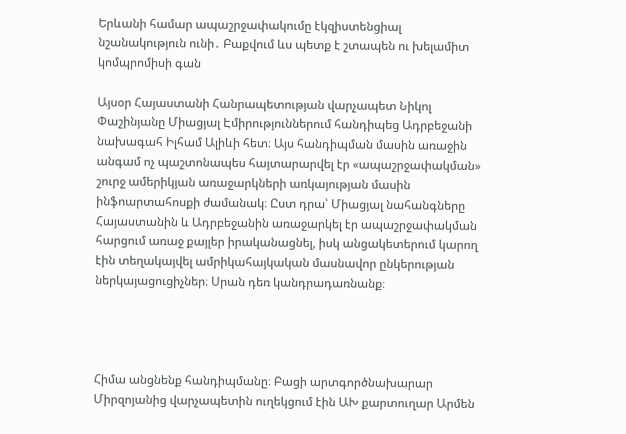Երևանի համար ապաշրջափակումը էկզիստենցիալ նշանակություն ունի․ Բաքվում ևս պետք է շտապեն ու խելամիտ կոմպրոմիսի գան

Այսօր Հայաստանի Հանրապետության վարչապետ Նիկոլ Փաշինյանը Միացյալ Էմիրություններում հանդիպեց Ադրբեջանի նախագահ Իլհամ Ալիևի հետ։ Այս հանդիպման մասին առաջին անգամ ոչ պաշտոնապես հայտարարվել էր «ապաշրջափակման» շուրջ ամերիկյան առաջարկների առկայության մասին ինֆոարտահոսքի ժամանակ։ Ըստ դրա՝ Միացյալ նահանգները Հայաստանին և Ադրբեջանին առաջարկել էր ապաշրջափակման հարցում առաջ քայլեր իրականացնել, իսկ անցակետերում կարող էին տեղակայվել ամրիկահայկական մասնավոր ընկերության ներկայացուցիչներ։ Սրան դեռ կանդրադառնանք։




Հիմա անցնենք հանդիպմանը։ Բացի արտգործնախարար Միրզոյանից վարչապետին ուղեկցում էին ԱԽ քարտուղար Արմեն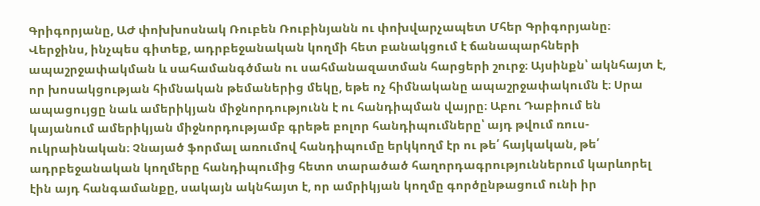Գրիգորյանը, ԱԺ փոխխոսնակ Ռուբեն Ռուբինյանն ու փոխվարչապետ Մհեր Գրիգորյանը։ Վերջինս, ինչպես գիտեք, ադրբեջանական կողմի հետ բանակցում է ճանապարհների ապաշրջափակման և սահամանգծման ու սահմանազատման հարցերի շուրջ։ Այսինքն՝ ակնհայտ է, որ խոսակցության հիմնական թեմաներից մեկը, եթե ոչ հիմնականը ապաշրջափակումն է։ Սրա ապացույցը նաև ամերիկյան միջնորդությունն է ու հանդիպման վայրը։ Աբու Դաբիում են կայանում ամերիկյան միջնորդությամբ գրեթե բոլոր հանդիպումները՝ այդ թվում ռուս-ուկրաինական։ Չնայած ֆորմալ առումով հանդիպումը երկկողմ էր ու թե՛ հայկական, թե՛ ադրբեջանական կողմերը հանդիպումից հետո տարածած հաղորդագրություններում կարևորել էին այդ հանգամանքը, սակայն ակնհայտ է, որ ամրիկյան կողմը գործընթացում ունի իր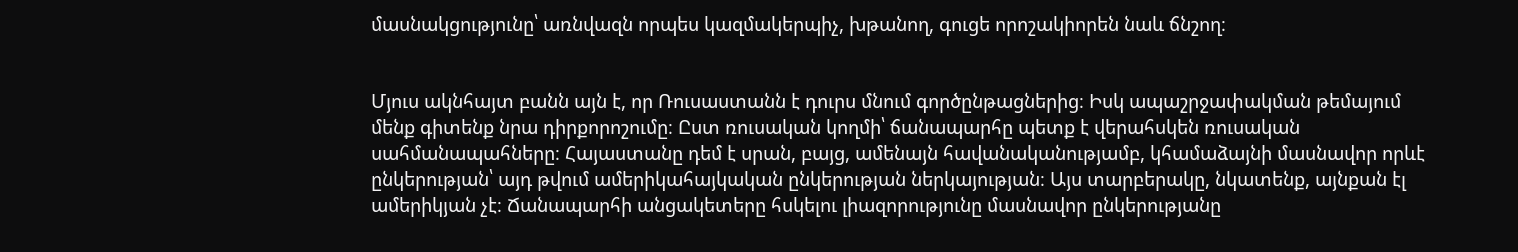մասնակցությունը՝ առնվազն որպես կազմակերպիչ, խթանող, գուցե որոշակիորեն նաև ճնշող։


Մյուս ակնհայտ բանն այն է, որ Ռուսաստանն է դուրս մնում գործընթացներից։ Իսկ ապաշրջափակման թեմայում մենք գիտենք նրա դիրքորոշումը։ Ըստ ռուսական կողմի՝ ճանապարհը պետք է վերահսկեն ռուսական սահմանապահները։ Հայաստանը դեմ է սրան, բայց, ամենայն հավանականությամբ, կհամաձայնի մասնավոր որևէ ընկերության՝ այդ թվում ամերիկահայկական ընկերության ներկայության։ Այս տարբերակը, նկատենք, այնքան էլ ամերիկյան չէ։ Ճանապարհի անցակետերը հսկելու լիազորությունը մասնավոր ընկերությանը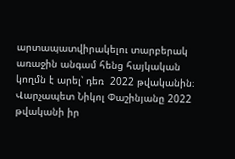արտապատվիրակելու տարբերակ առաջին անգամ հենց հայկական կողմն է արել՝ դեռ  2022 թվականին։ Վարչապետ Նիկոլ Փաշինյանը 2022 թվականի իր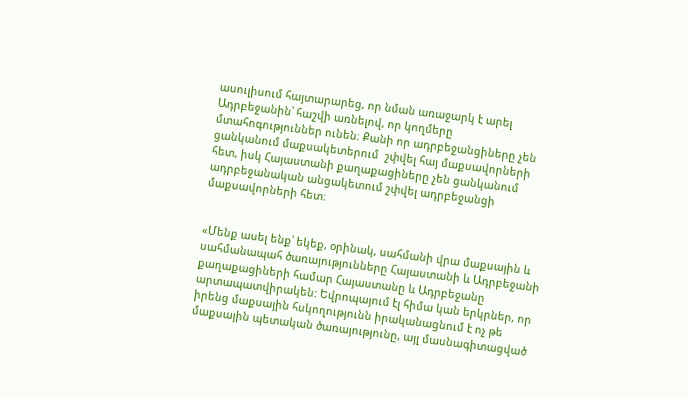ասուլիսում հայտարարեց, որ նման առաջարկ է արել Ադրբեջանին՝ հաշվի առնելով, որ կողմերը մտահոգություններ ունեն։ Քանի որ ադրբեջանցիները չեն ցանկանում մաքսակետերում  շփվել հայ մաքսավորների հետ, իսկ Հայաստանի քաղաքացիները չեն ցանկանում ադրբեջանական անցակետում շփվել ադրբեջանցի մաքսավորների հետ։


«Մենք ասել ենք՝ եկեք, օրինակ, սահմանի վրա մաքսային և սահմանապահ ծառայությունները Հայաստանի և Ադրբեջանի քաղաքացիների համար Հայաստանը և Ադրբեջանը արտապատվիրակեն: Եվրոպայում էլ հիմա կան երկրներ, որ իրենց մաքսային հսկողությունն իրականացնում է ոչ թե մաքսային պետական ծառայությունը, այլ մասնագիտացված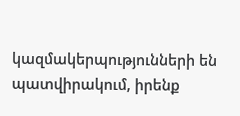կազմակերպությունների են պատվիրակում, իրենք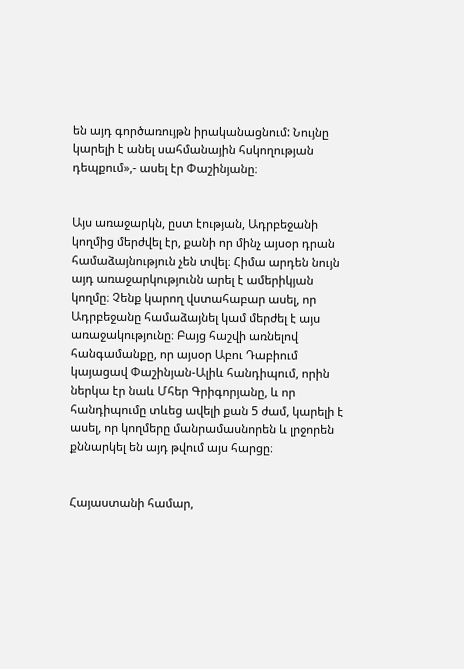են այդ գործառույթն իրականացնում: Նույնը կարելի է անել սահմանային հսկողության դեպքում»,- ասել էր Փաշինյանը։


Այս առաջարկն, ըստ էության, Ադրբեջանի կողմից մերժվել էր, քանի որ մինչ այսօր դրան համաձայնություն չեն տվել։ Հիմա արդեն նույն այդ առաջարկությունն արել է ամերիկյան կողմը։ Չենք կարող վստահաբար ասել, որ Ադրբեջանը համաձայնել կամ մերժել է այս առաջակությունը։ Բայց հաշվի առնելով հանգամանքը, որ այսօր Աբու Դաբիում կայացավ Փաշինյան-Ալիև հանդիպում, որին ներկա էր նաև Մհեր Գրիգորյանը, և որ հանդիպումը տևեց ավելի քան 5 ժամ, կարելի է ասել, որ կողմերը մանրամասնորեն և լրջորեն քննարկել են այդ թվում այս հարցը։


Հայաստանի համար,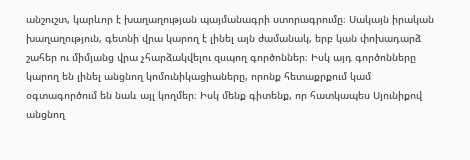անշուշտ, կարևոր է խաղաղության պայմանագրի ստորագրումը։ Սակայն իրական խաղաղություն, գետնի վրա կարող է լինել այն ժամանակ, երբ կան փոխադարձ շահեր ու միմյանց վրա չհարձակվելու զսպող գործոններ։ Իսկ այդ գործոնները կարող են լինել անցնող կոմունիկացիաները, որոնք հետաքրքում կամ օգտագործում են նաև այլ կողմեր։ Իսկ մենք գիտենք, որ հատկապես Սյունիքով անցնող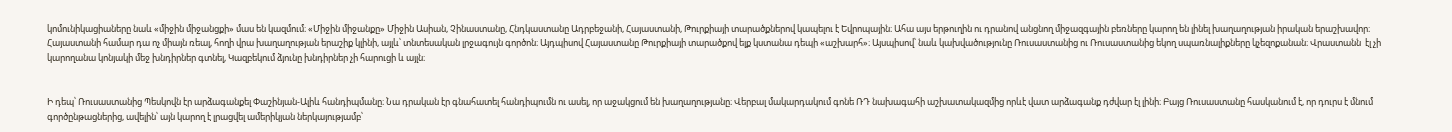կոմունիկացիաները նաև «միջին միջանցքի» մաս են կազմում։ «Միջին միջանքը» Միջին Ասիան, Չինաստանը, Հնդկաստանը Ադրբեջանի, Հայաստանի, Թուրքիայի տարածքներով կապելու է Եվրոպային։ Ահա այս երթուղին ու դրանով անցնող միջազգային բեռները կարող են լինել խաղաղության իրական երաշխավոր։ Հայաստանի համար դա ոչ միայն ռեալ, հողի վրա խաղաղության երաշիք կլինի, այլև՝ տնտեսական լրջագույն գործոն։ Այդպիսով Հայաստանը Թուրքիայի տարածքով ելք կստանա դեպի «աշխարհ»։ Այսպիսով՝ նաև կախվածությունը Ռուսաստանից ու Ռուսաստանից եկող սպառնալիքները կչեզոքանան։ Վրաստանն  էլ չի կարողանա կոնյակի մեջ խնդիրներ գտնել, Կազբեկում ձյունը խնդիրներ չի հարուցի և այլն։


Ի դեպ՝ Ռուսաստանից Պեսկովն էր արձագանքել Փաշինյան-Ալիև հանդիպմանը։ Նա դրական էր գնահատել հանդիպումն ու ասել, որ աջակցում են խաղաղությանը։ Վերբալ մակարդակում գոնե ՌԴ նախագահի աշխատակազմից որևէ վատ արձագանք դժվար էլ լինի։ Բայց Ռուսաստանը հասկանում է, որ դուրս է մնում գործընթացներից, ավելին՝ այն կարող է լրացվել ամերիկյան ներկայությամբ՝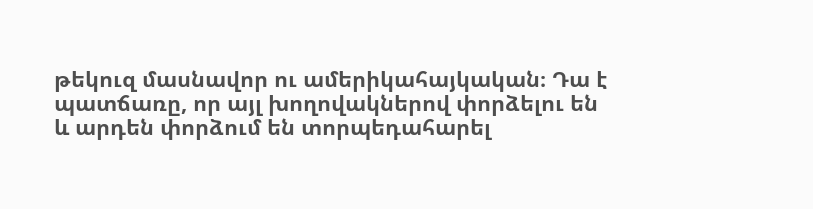թեկուզ մասնավոր ու ամերիկահայկական։ Դա է պատճառը, որ այլ խողովակներով փորձելու են և արդեն փորձում են տորպեդահարել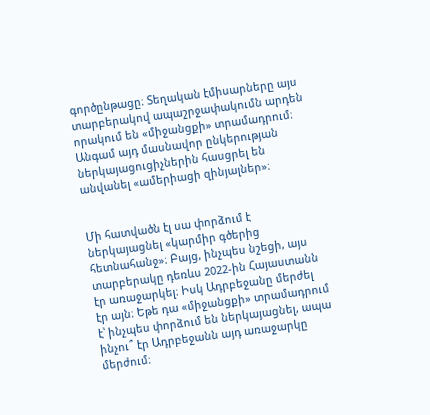գործընթացը։ Տեղական էմիսարները այս տարբերակով ապաշրջափակումն արդեն որակում են «միջանցքի» տրամադրում։ Անգամ այդ մասնավոր ընկերության ներկայացուցիչներին հասցրել են անվանել «ամերիացի զինյալներ»։


Մի հատվածն էլ սա փորձում է ներկայացնել «կարմիր գծերից հետնահանջ»։ Բայց, ինչպես նշեցի, այս տարբերակը դեռևս 2022-ին Հայաստանն էր առաջարկել։ Իսկ Ադրբեջանը մերժել էր այն։ Եթե դա «միջանցքի» տրամադրում է՝ ինչպես փորձում են ներկայացնել, ապա ինչու՞ էր Ադրբեջանն այդ առաջարկը մերժում։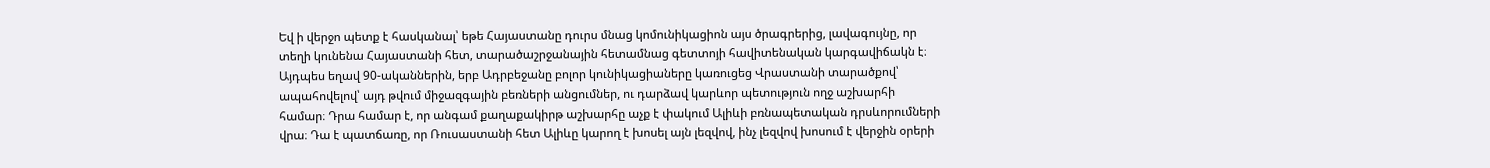Եվ ի վերջո պետք է հասկանալ՝ եթե Հայաստանը դուրս մնաց կոմունիկացիոն այս ծրագրերից, լավագույնը, որ տեղի կունենա Հայաստանի հետ, տարածաշրջանային հետամնաց գետտոյի հավիտենական կարգավիճակն է։ Այդպես եղավ 90-ականներին, երբ Ադրբեջանը բոլոր կունիկացիաները կառուցեց Վրաստանի տարածքով՝ ապահովելով՝ այդ թվում միջազգային բեռների անցումներ, ու դարձավ կարևոր պետություն ողջ աշխարհի համար։ Դրա համար է, որ անգամ քաղաքակիրթ աշխարհը աչք է փակում Ալիևի բռնապետական դրսևորումների վրա։ Դա է պատճառը, որ Ռուսաստանի հետ Ալիևը կարող է խոսել այն լեզվով, ինչ լեզվով խոսում է վերջին օրերի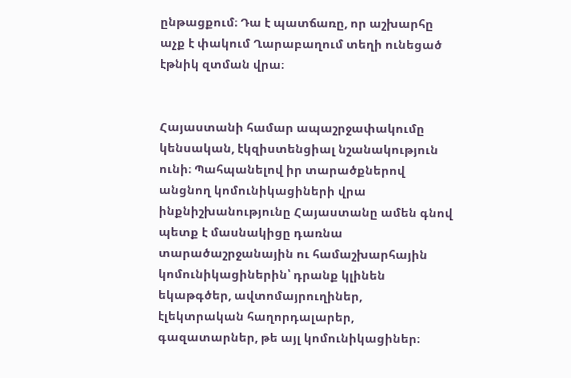ընթացքում։ Դա է պատճառը, որ աշխարհը աչք է փակում Ղարաբաղում տեղի ունեցած էթնիկ զտման վրա։


Հայաստանի համար ապաշրջափակումը կենսական, էկզիստենցիալ նշանակություն ունի։ Պահպանելով իր տարածքներով անցնող կոմունիկացիների վրա ինքնիշխանությունը Հայաստանը ամեն գնով պետք է մասնակիցը դառնա տարածաշրջանային ու համաշխարհային կոմունիկացիներին՝ դրանք կլինեն եկաթգծեր, ավտոմայրուղիներ,  էլեկտրական հաղորդալարեր, գազատարներ, թե այլ կոմունիկացիներ։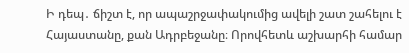Ի դեպ․ ճիշտ է, որ ապաշրջափակումից ավելի շատ շահելու է Հայաստանը, քան Ադրբեջանը։ Որովհետև աշխարհի համար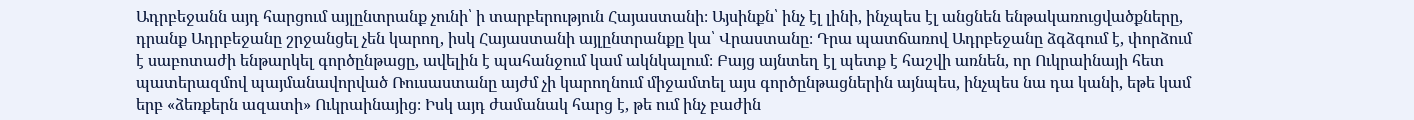Ադրբեջանն այդ հարցում այլընտրանք չունի՝ ի տարբերություն Հայաստանի։ Այսինքն՝ ինչ էլ լինի, ինչպես էլ անցնեն ենթակառուցվածքները, դրանք Ադրբեջանը շրջանցել չեն կարող, իսկ Հայաստանի այլընտրանքը կա՝ Վրաստանը։ Դրա պատճառով Ադրբեջանը ձգձգում է, փորձում է սաբոտաժի ենթարկել գործընթացը, ավելին է պահանջում կամ ակնկալում։ Բայց այնտեղ էլ պետք է հաշվի առնեն, որ Ուկրաինայի հետ պատերազմով պայմանավորված Ռուսաստանը այժմ չի կարողնում միջամտել այս գործընթացներին այնպես, ինչպես նա դա կանի, եթե կամ երբ «ձեռքերն ազատի» Ուկրաինայից։ Իսկ այդ ժամանակ հարց է, թե ում ինչ բաժին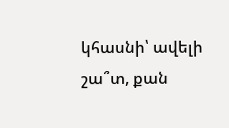կհասնի՝ ավելի շա՞տ, քան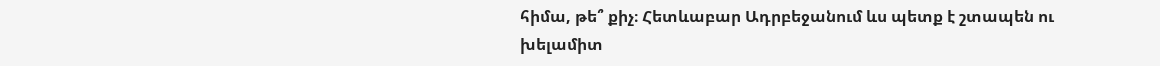հիմա, թե՞ քիչ։ Հետևաբար Ադրբեջանում ևս պետք է շտապեն ու խելամիտ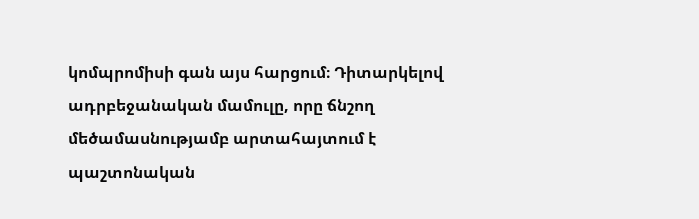կոմպրոմիսի գան այս հարցում։ Դիտարկելով ադրբեջանական մամուլը, որը ճնշող մեծամասնությամբ արտահայտում է պաշտոնական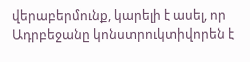վերաբերմունք, կարելի է ասել, որ Ադրբեջանը կոնստրուկտիվորեն է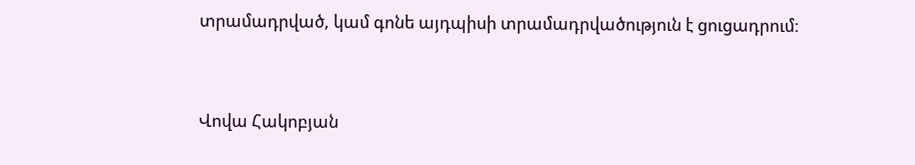տրամադրված, կամ գոնե այդպիսի տրամադրվածություն է ցուցադրում։



Վովա Հակոբյան